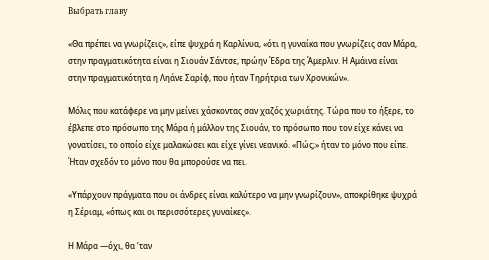Выбрать главу

«Θα πρέπει να γνωρίζεις», είπε ψυχρά η Καρλίνυα, «ότι η γυναίκα που γνωρίζεις σαν Μάρα, στην πραγματικότητα είναι η Σιουάν Σάντσε, πρώην Έδρα της Άμερλιν. Η Αμάινα είναι στην πραγματικότητα η Ληάνε Σαρίφ, που ήταν Τηρήτρια των Χρονικών».

Μόλις που κατάφερε να μην μείνει χάσκοντας σαν χαζός χωριάτης. Τώρα που το ήξερε, το έβλεπε στο πρόσωπο της Μάρα ή μάλλον της Σιουάν, το πρόσωπο που τον είχε κάνει να γονατίσει, το οποίο είχε μαλακώσει και είχε γίνει νεανικό. «Πώς;» ήταν το μόνο που είπε. Ήταν σχεδόν το μόνο που θα μπορούσε να πει.

«Υπάρχουν πράγματα που οι άνδρες είναι καλύτερο να μην γνωρίζουν», αποκρίθηκε ψυχρά η Σέριαμ, «όπως και οι περισσότερες γυναίκες».

Η Μάρα —όχι, θα ’ταν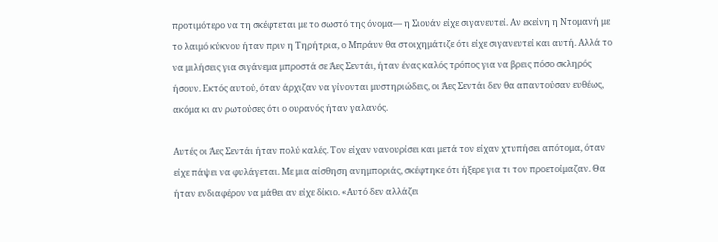προτιμότερο να τη σκέφτεται με το σωστό της όνομα― η Σιουάν είχε σιγανευτεί. Αν εκείνη η Ντομανή με το λαιμό κύκνου ήταν πριν η Τηρήτρια, ο Μπράυν θα στοιχημάτιζε ότι είχε σιγανευτεί και αυτή. Αλλά το να μιλήσεις για σιγάνεμα μπροστά σε Άες Σεντάι, ήταν ένας καλός τρόπος για να βρεις πόσο σκληρός ήσουν. Εκτός αυτού, όταν άρχιζαν να γίνονται μυστηριώδεις, οι Άες Σεντάι δεν θα απαντούσαν ευθέως, ακόμα κι αν ρωτούσες ότι ο ουρανός ήταν γαλανός.

Αυτές οι Άες Σεντάι ήταν πολύ καλές. Τον είχαν νανουρίσει και μετά τον είχαν χτυπήσει απότομα, όταν είχε πάψει να φυλάγεται. Με μια αίσθηση ανημποριάς, σκέφτηκε ότι ήξερε για τι τον προετοίμαζαν. Θα ήταν ενδιαφέρον να μάθει αν είχε δίκιο. «Αυτό δεν αλλάζει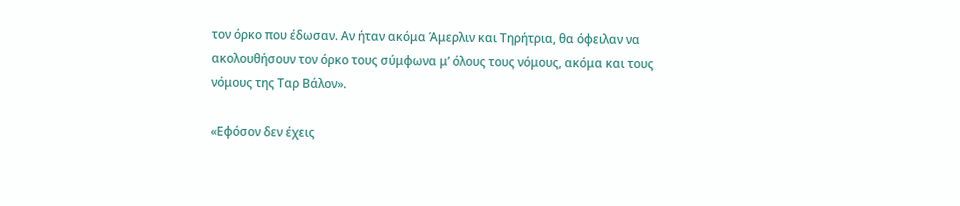τον όρκο που έδωσαν. Αν ήταν ακόμα Άμερλιν και Τηρήτρια, θα όφειλαν να ακολουθήσουν τον όρκο τους σύμφωνα μ’ όλους τους νόμους, ακόμα και τους νόμους της Ταρ Βάλον».

«Εφόσον δεν έχεις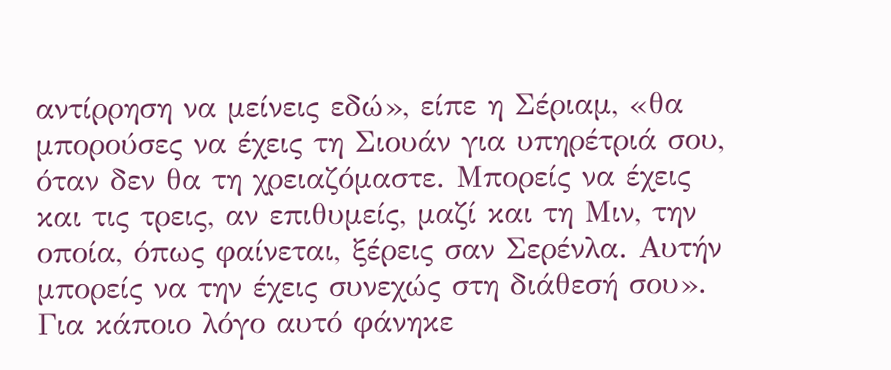αντίρρηση να μείνεις εδώ», είπε η Σέριαμ, «θα μπορούσες να έχεις τη Σιουάν για υπηρέτριά σου, όταν δεν θα τη χρειαζόμαστε. Μπορείς να έχεις και τις τρεις, αν επιθυμείς, μαζί και τη Μιν, την οποία, όπως φαίνεται, ξέρεις σαν Σερένλα. Αυτήν μπορείς να την έχεις συνεχώς στη διάθεσή σου». Για κάποιο λόγο αυτό φάνηκε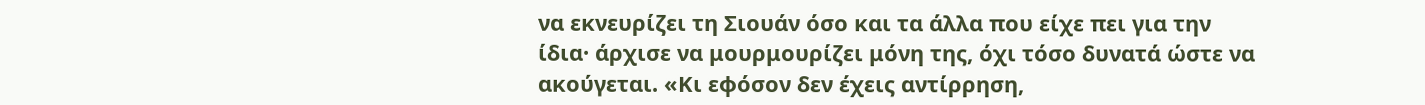να εκνευρίζει τη Σιουάν όσο και τα άλλα που είχε πει για την ίδια· άρχισε να μουρμουρίζει μόνη της, όχι τόσο δυνατά ώστε να ακούγεται. «Κι εφόσον δεν έχεις αντίρρηση,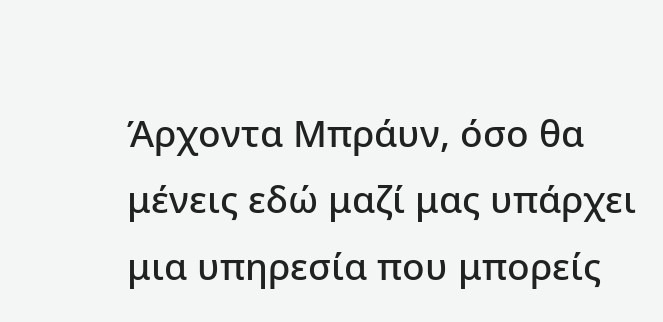Άρχοντα Μπράυν, όσο θα μένεις εδώ μαζί μας υπάρχει μια υπηρεσία που μπορείς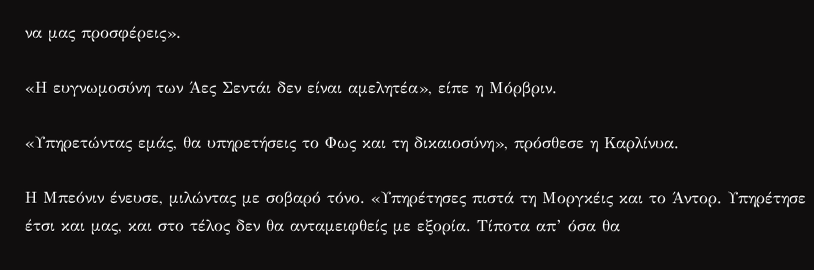να μας προσφέρεις».

«Η ευγνωμοσύνη των Άες Σεντάι δεν είναι αμελητέα», είπε η Μόρβριν.

«Υπηρετώντας εμάς, θα υπηρετήσεις το Φως και τη δικαιοσύνη», πρόσθεσε η Καρλίνυα.

Η Μπεόνιν ένευσε, μιλώντας με σοβαρό τόνο. «Υπηρέτησες πιστά τη Μοργκέις και το Άντορ. Υπηρέτησε έτσι και μας, και στο τέλος δεν θα ανταμειφθείς με εξορία. Τίποτα απ’ όσα θα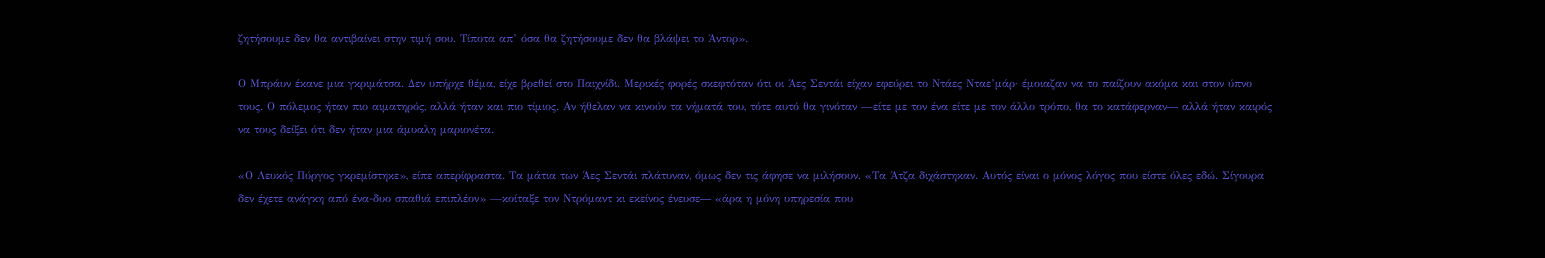ζητήσουμε δεν θα αντιβαίνει στην τιμή σου. Τίποτα απ’ όσα θα ζητήσουμε δεν θα βλάψει το Άντορ».

Ο Μπράυν έκανε μια γκριμάτσα. Δεν υπήρχε θέμα, είχε βρεθεί στο Παιχνίδι. Μερικές φορές σκεφτόταν ότι οι Άες Σεντάι είχαν εφεύρει το Ντάες Νταε’μάρ· έμοιαζαν να το παίζουν ακόμα και στον ύπνο τους. Ο πόλεμος ήταν πιο αιματηρός, αλλά ήταν και πιο τίμιος. Αν ήθελαν να κινούν τα νήματά του, τότε αυτό θα γινόταν —είτε με τον ένα είτε με τον άλλο τρόπο, θα το κατάφερναν― αλλά ήταν καιρός να τους δείξει ότι δεν ήταν μια άμυαλη μαριονέτα.

«Ο Λευκός Πύργος γκρεμίστηκε», είπε απερίφραστα. Τα μάτια των Άες Σεντάι πλάτυναν, όμως δεν τις άφησε να μιλήσουν. «Τα Άτζα διχάστηκαν. Αυτός είναι ο μόνος λόγος που είστε όλες εδώ. Σίγουρα δεν έχετε ανάγκη από ένα-δυο σπαθιά επιπλέον» —κοίταξε τον Ντρόμαντ κι εκείνος ένευσε― «άρα η μόνη υπηρεσία που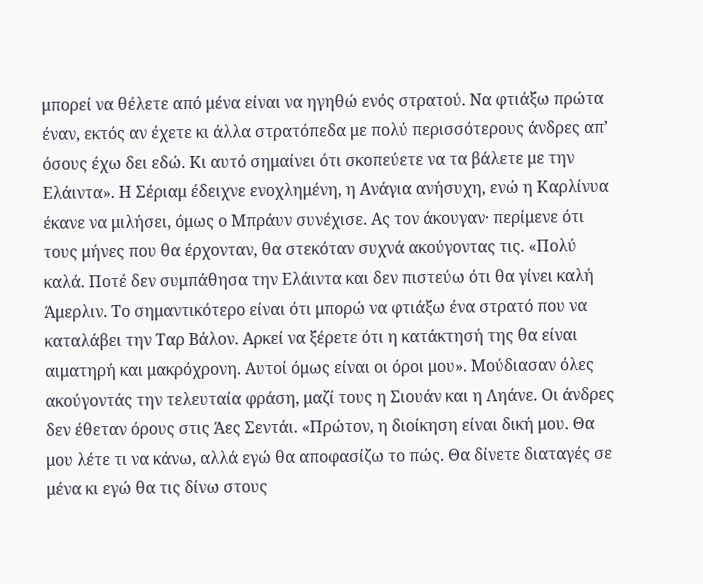μπορεί να θέλετε από μένα είναι να ηγηθώ ενός στρατού. Να φτιάξω πρώτα έναν, εκτός αν έχετε κι άλλα στρατόπεδα με πολύ περισσότερους άνδρες απ’ όσους έχω δει εδώ. Κι αυτό σημαίνει ότι σκοπεύετε να τα βάλετε με την Ελάιντα». Η Σέριαμ έδειχνε ενοχλημένη, η Ανάγια ανήσυχη, ενώ η Καρλίνυα έκανε να μιλήσει, όμως ο Μπράυν συνέχισε. Ας τον άκουγαν· περίμενε ότι τους μήνες που θα έρχονταν, θα στεκόταν συχνά ακούγοντας τις. «Πολύ καλά. Ποτέ δεν συμπάθησα την Ελάιντα και δεν πιστεύω ότι θα γίνει καλή Άμερλιν. Το σημαντικότερο είναι ότι μπορώ να φτιάξω ένα στρατό που να καταλάβει την Ταρ Βάλον. Αρκεί να ξέρετε ότι η κατάκτησή της θα είναι αιματηρή και μακρόχρονη. Αυτοί όμως είναι οι όροι μου». Μούδιασαν όλες ακούγοντάς την τελευταία φράση, μαζί τους η Σιουάν και η Ληάνε. Οι άνδρες δεν έθεταν όρους στις Άες Σεντάι. «Πρώτον, η διοίκηση είναι δική μου. Θα μου λέτε τι να κάνω, αλλά εγώ θα αποφασίζω το πώς. Θα δίνετε διαταγές σε μένα κι εγώ θα τις δίνω στους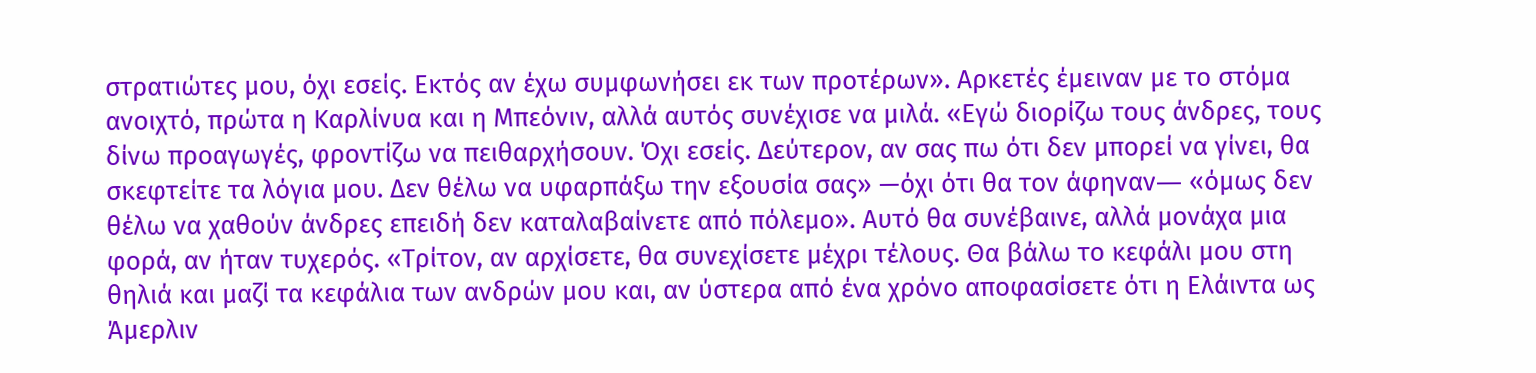στρατιώτες μου, όχι εσείς. Εκτός αν έχω συμφωνήσει εκ των προτέρων». Αρκετές έμειναν με το στόμα ανοιχτό, πρώτα η Καρλίνυα και η Μπεόνιν, αλλά αυτός συνέχισε να μιλά. «Εγώ διορίζω τους άνδρες, τους δίνω προαγωγές, φροντίζω να πειθαρχήσουν. Όχι εσείς. Δεύτερον, αν σας πω ότι δεν μπορεί να γίνει, θα σκεφτείτε τα λόγια μου. Δεν θέλω να υφαρπάξω την εξουσία σας» —όχι ότι θα τον άφηναν― «όμως δεν θέλω να χαθούν άνδρες επειδή δεν καταλαβαίνετε από πόλεμο». Αυτό θα συνέβαινε, αλλά μονάχα μια φορά, αν ήταν τυχερός. «Τρίτον, αν αρχίσετε, θα συνεχίσετε μέχρι τέλους. Θα βάλω το κεφάλι μου στη θηλιά και μαζί τα κεφάλια των ανδρών μου και, αν ύστερα από ένα χρόνο αποφασίσετε ότι η Ελάιντα ως Άμερλιν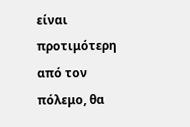είναι προτιμότερη από τον πόλεμο, θα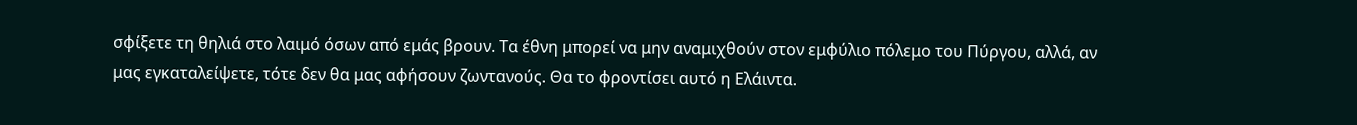σφίξετε τη θηλιά στο λαιμό όσων από εμάς βρουν. Τα έθνη μπορεί να μην αναμιχθούν στον εμφύλιο πόλεμο του Πύργου, αλλά, αν μας εγκαταλείψετε, τότε δεν θα μας αφήσουν ζωντανούς. Θα το φροντίσει αυτό η Ελάιντα.